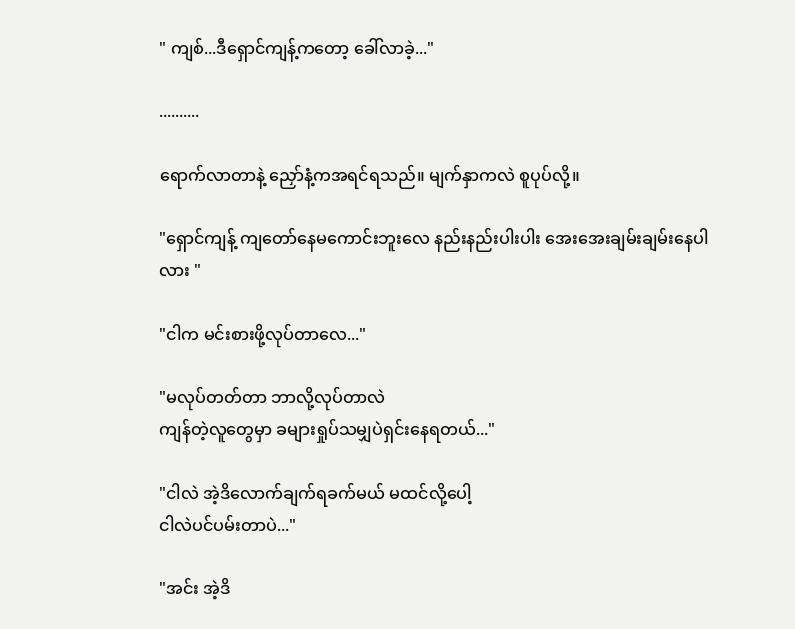" ကျစ်...ဒီရှောင်ကျန့်ကတော့ ခေါ်လာခဲ့..."

..........

ရောက်လာတာနဲ့ ညှော်နံ့ကအရင်ရသည်။ မျက်နှာကလဲ စူပုပ်လို့။

"ရှောင်ကျန့် ကျတော်နေမကောင်းဘူးလေ နည်းနည်းပါးပါး အေးအေးချမ်းချမ်းနေပါလား "

"ငါက မင်းစားဖို့လုပ်တာလေ..."

"မလုပ်တတ်တာ ဘာလို့လုပ်တာလဲ
ကျန်တဲ့လူတွေမှာ ခများရှုပ်သမျှပဲရှင်းနေရတယ်..."

"ငါလဲ အဲ့ဒိလောက်ချက်ရခက်မယ် မထင်လို့ပေါ့
ငါလဲပင်ပမ်းတာပဲ..."

"အင်း အဲ့ဒိ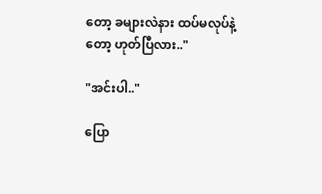တော့ ခများလဲနား ထပ်မလုပ်နဲ့တော့ ဟုတ်ပြီလား.."

"အင်းပါ.."

ပြော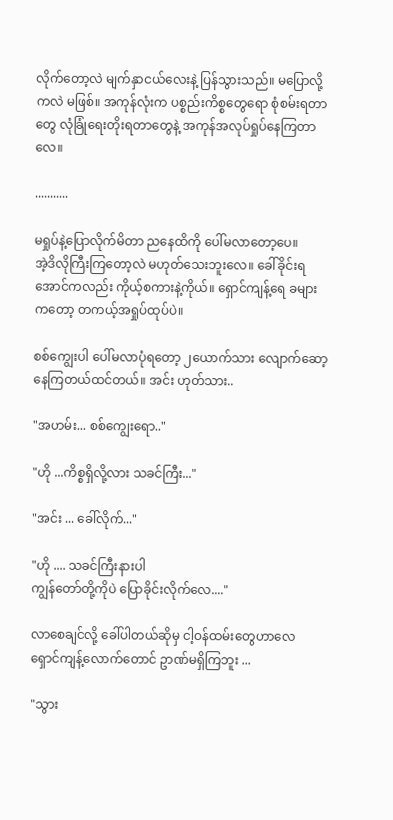လိုက်တော့လဲ မျက်နှာငယ်လေးနဲ့ ပြန်သွားသည်။ မပြောလို့ကလဲ မဖြစ်။ အကုန်လုံးက ပစ္စည်းကိစ္စတွေရော စုံစမ်းရတာတွေ လုံခြုံရေးတိုးရတာတွေနဲ့ အကုန်အလုပ်ရှုပ်နေကြတာလေ။

...........

မရှုပ်နဲ့ပြောလိုက်မိတာ ညနေထိကို ပေါ်မလာတော့ပေ။
အဲ့ဒိလိုကြီးကြတော့လဲ မဟုတ်သေးဘူးလေ။ ခေါ်ခိုင်းရအောင်ကလည်း ကိုယ့်စကားနဲ့ကိုယ်။ ရှောင်ကျန့်ရေ ခများကတော့ တကယ့်အရှုပ်ထုပ်ပဲ။

စစ်ကျွေးပါ ပေါ်မလာပုံရတော့ ၂ယောက်သား လျောက်ဆော့နေကြတယ်ထင်တယ်။ အင်း ဟုတ်သား..

"အဟမ်း... စစ်ကျွေးရော.."

"ဟို ...ကိစ္စရှိလို့လား သခင်ကြီး..."

"အင်း ... ခေါ်လိုက်..."

"ဟို .... သခင်ကြီးနားပါ
ကျွန်တော်တို့ကိုပဲ ပြောခိုင်းလိုက်လေ...."

လာစေချင်လို့ ခေါ်ပါတယ်ဆိုမှ ငါ့ဝန်ထမ်းတွေဟာလေ ရှောင်ကျန့်လောက်တောင် ဥာဏ်မရှိကြဘူး ...

"သွား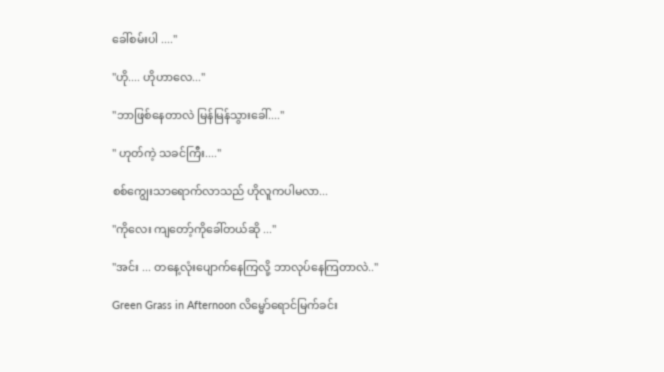ခေါ်စမ်းပါ ...."

"ဟို.... ဟိုဟာလေ..."

"ဘာဖြစ်နေတာလဲ မြန်မြန်သွားခေါ်...."

" ဟုတ်ကဲ့ သခင်ကြီး...."

စစ်ကျွေးသာရောက်လာသည် ဟိုလူကပါမလာ...

"ကိုလေး ကျတော့်ကိုခေါ်တယ်ဆို ..."

"အင်း ... တနေ့လုံးပျောက်နေကြလို့ ဘာလုပ်နေကြတာလဲ.."

Green Grass in Afternoon လိမ္မော်ရောင်မြက်ခင်း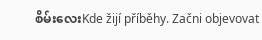စိမ်းလေးKde žijí příběhy. Začni objevovat